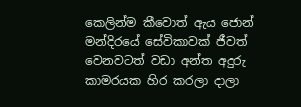කෙලින්ම කීවොත් ඇය ජොන් මන්දිරයේ සේවිකාවක් ජීවත් වෙනවටත් වඩා අන්ත අදුරු කාමරයක හිර කරලා දාලා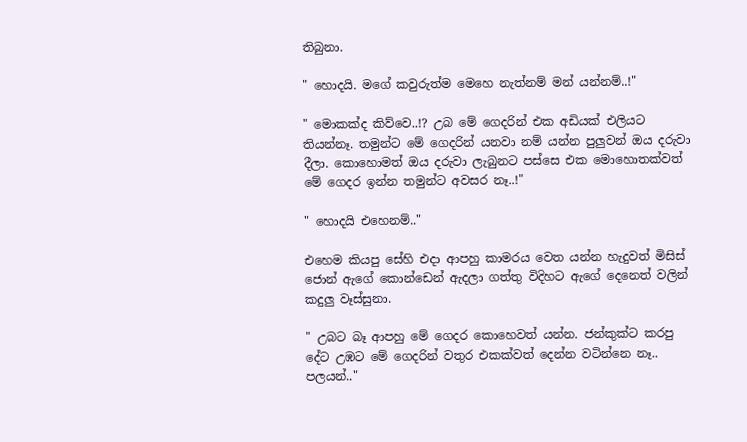තිබුනා.

" හොදයි. මගේ කවුරුත්ම මෙහෙ නැත්නම් මන් යන්නම්..!"

" මොකක්ද කිව්වෙ..!? උබ මේ ගෙදරින් එක අඩියක් එලියට තියන්නෑ. තමුන්ට මේ ගෙදරින් යනවා නම් යන්න පුලුවන් ඔය දරුවා දීලා. කොහොමත් ඔය දරුවා ලැබුනට පස්සෙ එක මොහොතක්වත් මේ ගෙදර ඉන්න තමුන්ට අවසර නෑ..!"

" හොදයි එහෙනම්.."

එහෙම කියපු සේහි එදා ආපහු කාමරය වෙත යන්න හැදුවත් මිසිස් ජොන් ඇගේ කොන්ඩෙන් ඇදලා ගත්තු විදිහට ඇගේ දෙනෙත් වලින් කදුලු වෑස්සුනා.

" උබට බෑ ආපහු මේ ගෙදර කොහෙවත් යන්න. ජන්කුක්ට කරපු දේට උඹට මේ ගෙදරින් වතුර එකක්වත් දෙන්න වටින්නෙ නෑ.. පලයන්.."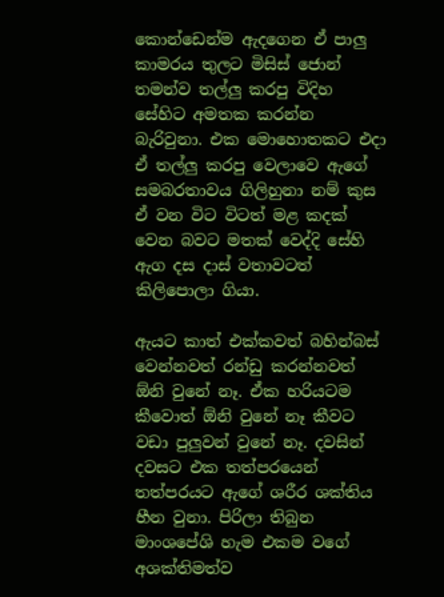කොන්ඩෙන්ම ඇදගෙන ඒ පාලු කාමරය තුලට මිසිස් ජොන් තමන්ව තල්ලු කරපු විදිහ සේහිට අමතක කරන්න බැරිවුනා. එක මොහොතකට එදා ඒ තල්ලු කරපු වෙලාවෙ ඇගේ සමබරතාවය ගිලිහුනා නම් කුස ඒ වන විට විටත් මළ කදක් වෙන බවට මතක් වෙද්දි සේහි ඇග දස දාස් වතාවටත් කිලිපොලා ගියා.

ඇයට කාත් එක්කවත් බහින්බස් වෙන්නවත් රන්ඩු කරන්නවත් ඕනි වුනේ නෑ. ඒක හරියටම කීවොත් ඕනි වුනේ නෑ කීවට වඩා පුලුවන් වුනේ නෑ. දවසින් දවසට එක තත්පරයෙන් තත්පරයට ඇගේ ශරීර ශක්තිය හීන වුනා. පිරිලා තිබුන මාංශපේශි හැම එකම වගේ අශක්තිමත්ව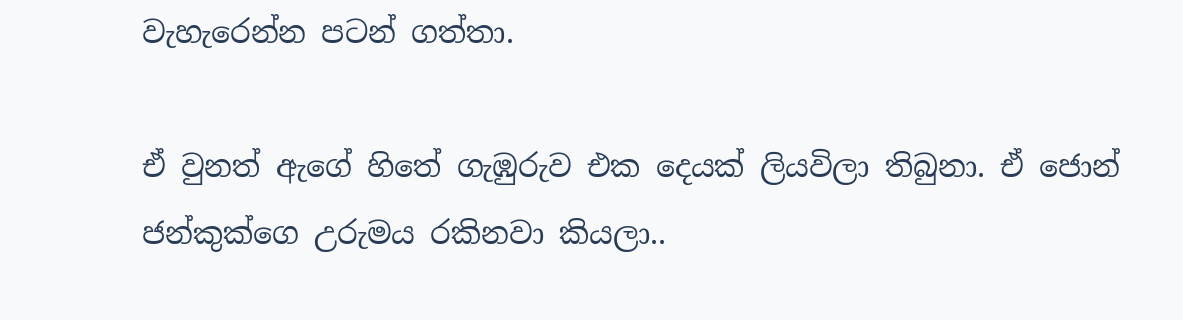වැහැරෙන්න පටන් ගත්තා.

ඒ වුනත් ඇගේ හිතේ ගැඹුරුව එක දෙයක් ලියවිලා තිබුනා. ඒ ජොන් ජන්කුක්ගෙ උරුමය රකිනවා කියලා..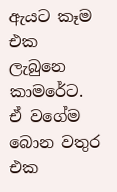ඇයට කෑම එක ලැබුනෙ කාමරේට. ඒ වගේම බොන වතුර එක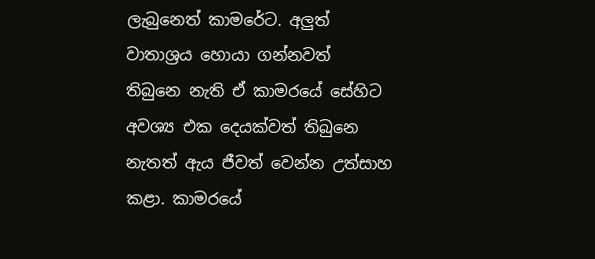ලැබුනෙත් කාමරේට. අලුත් වාතාශ්‍රය හොයා ගන්නවත් තිබුනෙ නැති ඒ කාමරයේ සේහිට අවශ්‍ය එක දෙයක්වත් තිබුනෙ නැතත් ඇය ජීවත් වෙන්න උත්සාහ කළා. කාමරයේ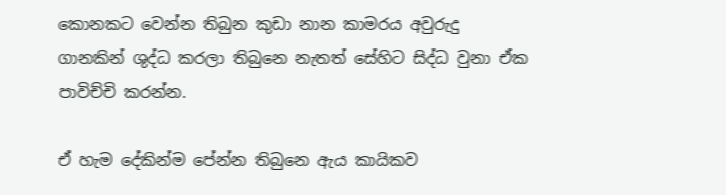කොනකට වෙන්න තිබුන කුඩා නාන කාමරය අවුරුදු ගානකින් ශුද්ධ කරලා තිබුනෙ නැතත් සේහිට සිද්ධ වුනා ඒක පාවිච්චි කරන්න.

ඒ හැම දේකින්ම පේන්න තිබුනෙ ඇය කායිකව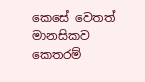කෙසේ වෙතත් මානසිකව කෙතරම්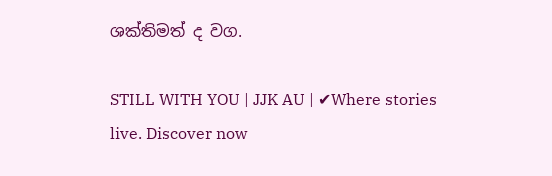ශක්තිමත් ද වග.

STILL WITH YOU | JJK AU | ✔Where stories live. Discover now